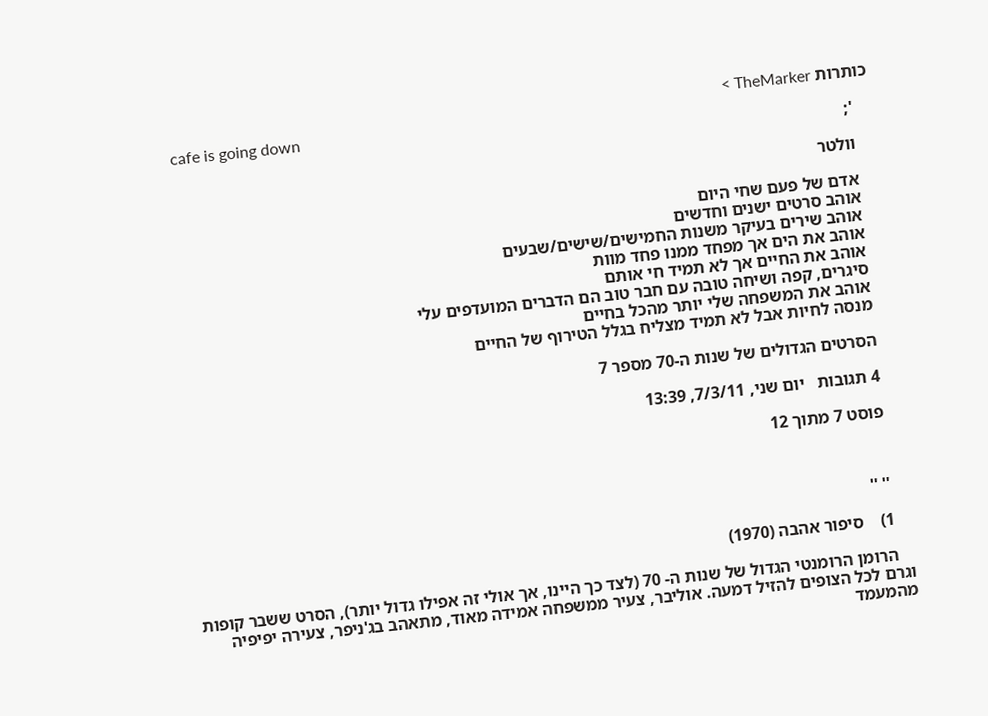כותרות TheMarker >
    cafe is going down
    ';

    וולטר

    אדם של פעם שחי היום
    אוהב סרטים ישנים וחדשים
    אוהב שירים בעיקר משנות החמישים/שישים/שבעים
    אוהב את הים אך מפחד ממנו פחד מוות
    אוהב את החיים אך לא תמיד חי אותם
    סיגרים, קפה ושיחה טובה עם חבר טוב הם הדברים המועדפים עלי
    אוהב את המשפחה שלי יותר מהכל בחיים
    מנסה לחיות אבל לא תמיד מצליח בגלל הטירוף של החיים

    הסרטים הגדולים של שנות ה-70 מספר 7

    4 תגובות   יום שני, 7/3/11, 13:39

    פוסט 7 מתוך 12



    '' ''

    1)    סיפור אהבה (1970)

    הרומן הרומנטי הגדול של שנות ה- 70 (לצד כך היינו, אך אולי זה אפילו גדול יותר), הסרט ששבר קופות וגרם לכל הצופים להזיל דמעה. אוליבר, צעיר ממשפחה אמידה מאוד, מתאהב בג'ניפר, צעירה יפיפיה מהמעמד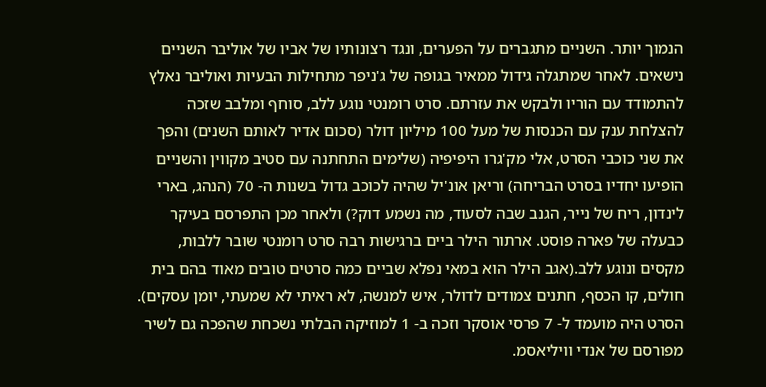הנמוך יותר. השניים מתגברים על הפערים, ונגד רצונותיו של אביו של אוליבר השניים נישאים. לאחר שמתגלה גידול ממאיר בגופה של ג'ניפר מתחילות הבעיות ואוליבר נאלץ להתמודד עם הוריו ולבקש את עזרתם. סרט רומנטי נוגע ללב, סוחף ומלבב שזכה להצלחת ענק עם הכנסות של מעל 100 מיליון דולר (סכום אדיר לאותם השנים) והפך את שני כוכבי הסרט, אלי מק'גרו היפיפיה (שלימים התחתנה עם סטיב מקווין והשניים הופיעו יחדיו בסרט הבריחה) וריאן אונ'יל שהיה לכוכב גדול בשנות ה- 70 (הנהג, בארי לינדון, ריח של נייר, הגנב שבה לסעוד, מה נשמע דוק?) ולאחר מכן התפרסם בעיקר כבעלה של פארה פוסט. ארתור הילר ביים ברגישות רבה סרט רומנטי שובר ללבות, מקסים ונוגע ללב.(אגב הילר הוא במאי נפלא שביים כמה סרטים טובים מאוד בהם בית חולים, קו הכסף, חתנים צמודים לדולר, איש למנשה, לא ראיתי לא שמעתי, יומן עסקים). הסרט היה מועמד ל- 7 פרסי אוסקר וזכה ב- 1 למוזיקה הבלתי נשכחת שהפכה גם לשיר מפורסם של אנדי וויליאסמ.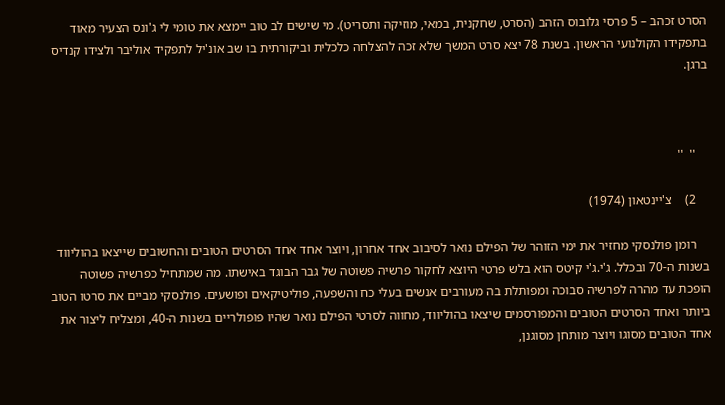הסרט זכהב – 5 פרסי גלובוס הזהב (הסרט, שחקנית, במאי, מוזיקה ותסריט). מי שישים לב טוב יימצא את טומי לי ג'ונס הצעיר מאוד בתפקידו הקולנועי הראשון. בשנת 78 יצא סרט המשך שלא זכה להצלחה כלכלית וביקורתית בו שב אונ'יל לתפקיד אוליבר ולצידו קנדיס ברגן.



    ''  ''

    2)    צ'יינטאון (1974)

    רומן פולנסקי מחזיר את ימי הזוהר של הפילם נואר לסיבוב אחד אחרון, ויוצר אחד אחד הסרטים הטובים והחשובים שייצאו בהוליווד בשנות ה-70 ובכלל. ג'י.ג'י קיטס הוא בלש פרטי היוצא לחקור פרשיה פשוטה של גבר הבוגד באישתו. מה שמתחיל כפרשיה פשוטה הופכת עד מהרה לפרשיה סבוכה ומפותלת בה מעורבים אנשים בעלי כח והשפעה, פוליטיקאים ופושעים. פולנסקי מביים את סרטו הטוב ביותר ואחד הסרטים הטובים והמפורסמים שיצאו בהוליווד, מחווה לסרטי הפילם נואר שהיו פופולריים בשנות ה-40, ומצליח ליצור את אחד הטובים מסוגו ויוצר מותחן מסוגנן,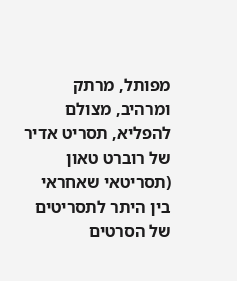מפותל, מרתק ומרהיב, מצולם להפליא, תסריט אדיר של רוברט טאון (תסריטאי שאחראי בין היתר לתסריטים של הסרטים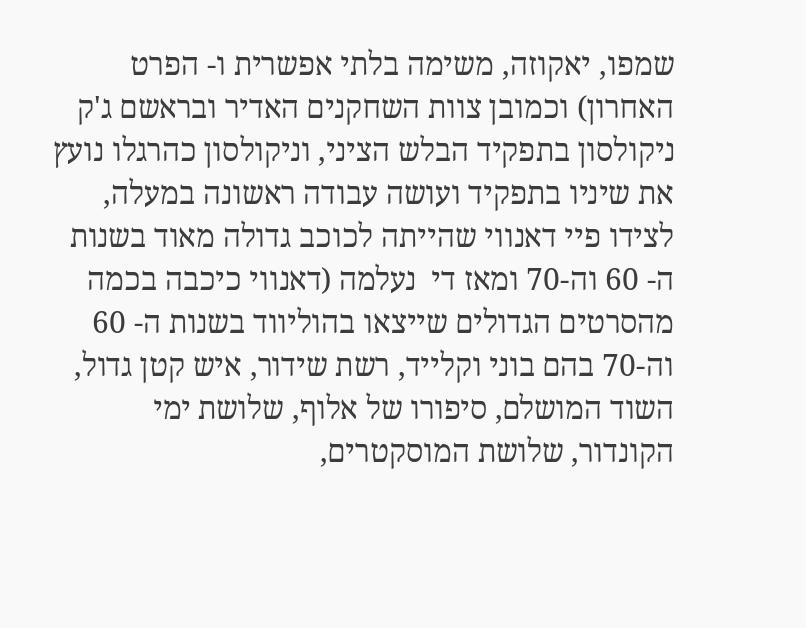שמפו, יאקוזה, משימה בלתי אפשרית ו- הפרט האחרון) וכמובן צוות השחקנים האדיר ובראשם ג'ק ניקולסון בתפקיד הבלש הציני, וניקולסון כהרגלו נועץ את שיניו בתפקיד ועושה עבודה ראשונה במעלה, לצידו פיי דאנווי שהייתה לכוכב גדולה מאוד בשנות ה- 60 וה-70 ומאז די  נעלמה (דאנווי כיכבה בכמה מהסרטים הגדולים שייצאו בהוליווד בשנות ה- 60 וה-70 בהם בוני וקלייד, רשת שידור, איש קטן גדול, השוד המושלם, סיפורו של אלוף, שלושת ימי הקונדור, שלושת המוסקטרים,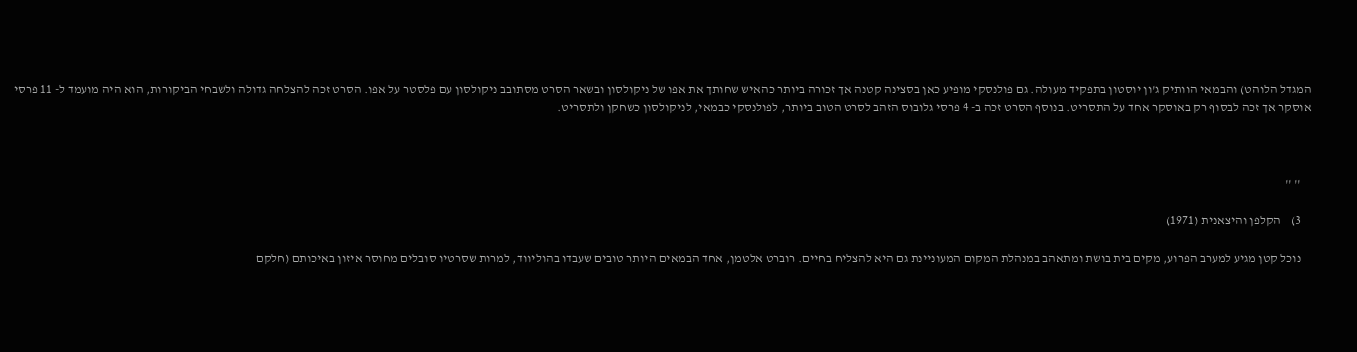המגדל הלוהט) והבמאי הוותיק ג'ון יוסטון בתפקיד מעולה. גם פולנסקי מופיע כאן בסצינה קטנה אך זכורה ביותר כהאיש שחותך את אפו של ניקולסון ובשאר הסרט מסתובב ניקולסון עם פלסטר על אפו. הסרט זכה להצלחה גדולה ולשבחי הביקורות, הוא היה מועמד ל- 11 פרסי אוסקר אך זכה לבסוף רק באוסקר אחד על התסריט. בנוסף הסרט זכה ב- 4 פרסי גלובוס הזהב לסרט הטוב ביותר, לפולנסקי כבמאי, לניקולסון כשחקן ולתסריט.



    '' ''

    3)    הקלפן והיצאנית (1971)

    נוכל קטן מגיע למערב הפרוע, מקים בית בושת ומתאהב במנהלת המקום המעוניינת גם היא להצליח בחיים. רוברט אלטמן, אחד הבמאים היותר טובים שעבדו בהוליווד, למרות שסרטיו סובלים מחוסר איזון באיכותם (חלקם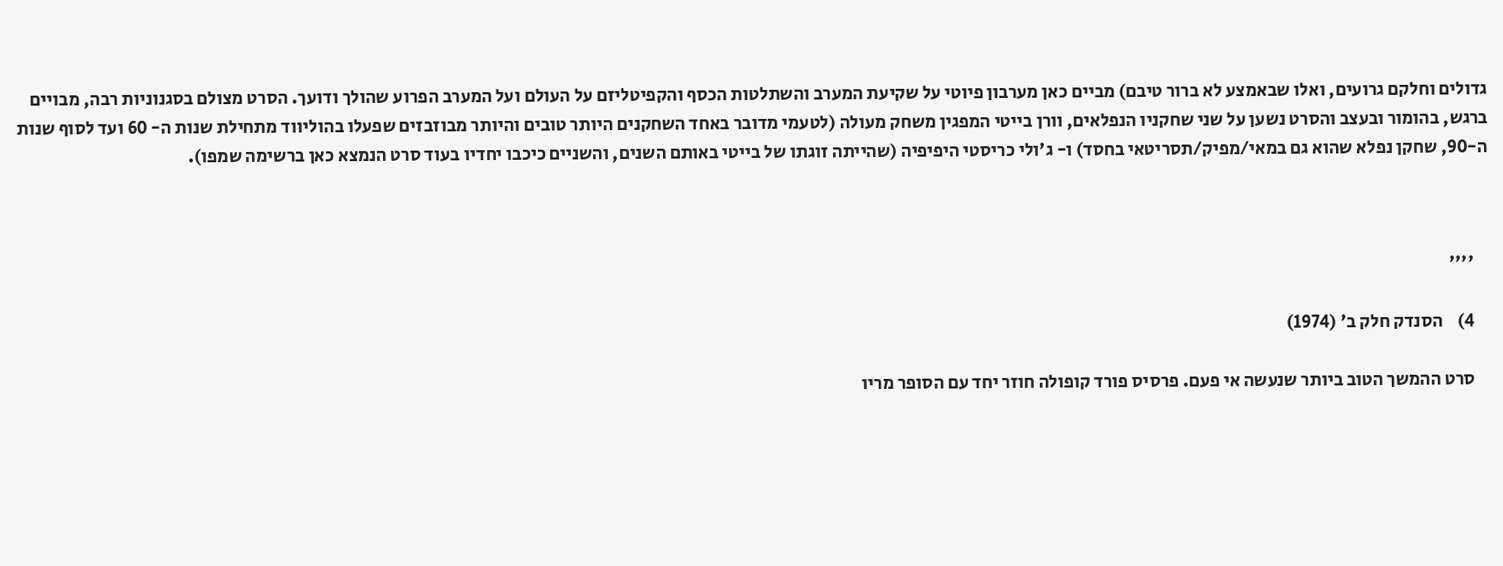גדולים וחלקם גרועים, ואלו שבאמצע לא ברור טיבם) מביים כאן מערבון פיוטי על שקיעת המערב והשתלטות הכסף והקפיטליזם על העולם ועל המערב הפרוע שהולך ודועך. הסרט מצולם בסגנוניות רבה, מבויים ברגש, בהומור ובעצב והסרט נשען על שני שחקניו הנפלאים, וורן בייטי המפגין משחק מעולה (לטעמי מדובר באחד השחקנים היותר טובים והיותר מבוזבזים שפעלו בהוליווד מתחילת שנות ה- 60 ועד לסוף שנות ה-90, שחקן נפלא שהוא גם במאי/מפיק/תסריטאי בחסד) ו- ג'ולי כריסטי היפיפיה (שהייתה זוגתו של בייטי באותם השנים, והשניים כיכבו יחדיו בעוד סרט הנמצא כאן ברשימה שמפו).



    ''''

    4)    הסנדק חלק ב' (1974)

    סרט ההמשך הטוב ביותר שנעשה אי פעם. פרסיס פורד קופולה חוזר יחד עם הסופר מריו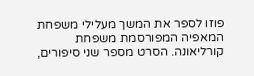פוזו לספר את המשך מעלילי משפחת המאפיה המפורסמת משפחת קורליאונה. הסרט מספר שני סיפורים,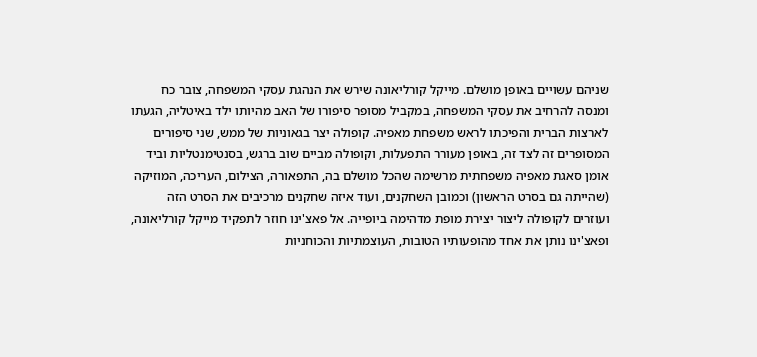שניהם עשויים באופן מושלם. מייקל קורליאונה שירש את הנהגת עסקי המשפחה, צובר כח ומנסה להרחיב את עסקי המשפחה, במקביל מסופר סיפורו של האב מהיותו ילד באיטליה, הגעתו לארצות הברית והפיכתו לראש משפחת מאפיה. קופולה יצר בגאוניות של ממש, שני סיפורים המסופרים זה לצד זה, באופן מעורר התפעלות, וקופולה מביים שוב ברגש, בסנטימנטליות וביד אומן סאגת מאפיה משפחתית מרשימה שהכל מושלם בה, התפאורה, הצילום, העריכה, המוזיקה (שהייתה גם בסרט הראשון) וכמובן השחקנים, ועוד איזה שחקנים מרכיבים את הסרט הזה ועוזרים לקופולה ליצור יצירת מופת מדהימה ביופייה. אל פאצ'ינו חוזר לתפקיד מייקל קורליאונה, ופאצ'ינו נותן את אחד מהופעותיו הטובות, העוצמתיות והכוחניות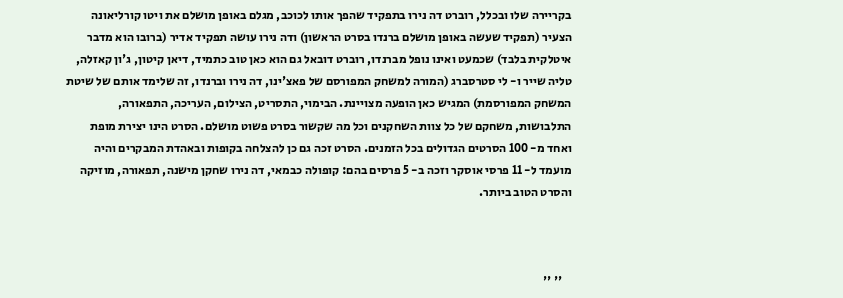בקריירה שלו ובכלל, רוברט דה נירו בתפקיד שהפך אותו לכוכב, מגלם באופן מושלם את ויטו קורליאונה הצעיר (תפקיד שעשה באופן מושלם ברנדו בסרט הראשון) ודה נירו עושה תפקיד אדיר (ברובו הוא מדבר איטלקית בלבד) שכמעט ואינו נופל מברנדו, רוברט דובאל גם הוא כאן טוב כתמיד, דיאן קיטון, ג'ון קאזלה, טליה שייר ו- לי סטרסברג (המורה למשחק המפורסם של פאצ'ינו, דה נירו וברנדו, זה שלימד אותם של שיטת המשחק המפורסמת) המגיש כאן הופעה מצויינת. הבימוי, התסריט, הצילום, העריכה, התפאורה, התלבושות, משחקם של כל צוות השחקנים וכל מה שקשור בסרט פשוט מושלם. הסרט הינו יצירת מופת ואחד מ- 100 הסרטים הגדולים בכל הזמנים. הסרט זכה גם כן להצלחה בקופות ובאהדת המבקרים והיה מועמד ל- 11 פרסי אוסקר וזכה ב- 5 פרסים בהם: קופולה כבמאי, דה נירו שחקן מישנה, תפאורה, מוזיקה והסרט הטוב ביותר.



    '' ''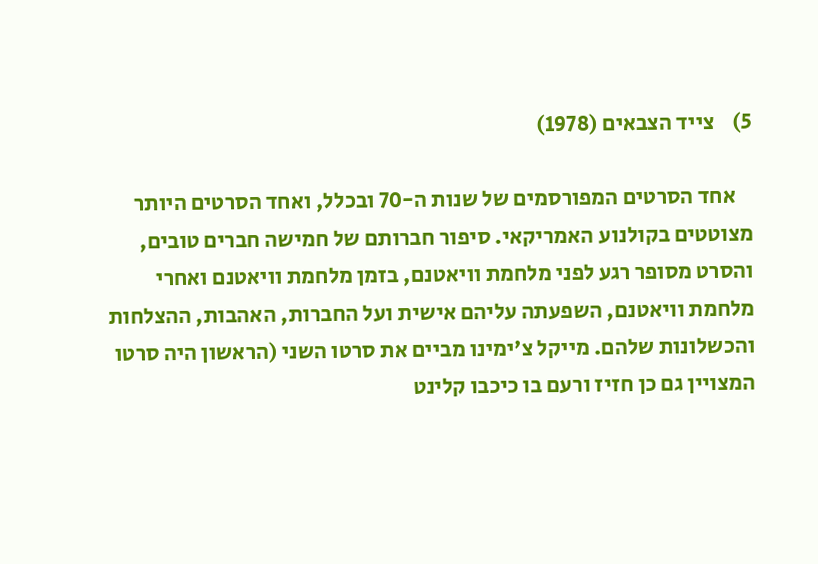5)    צייד הצבאים (1978)

    אחד הסרטים המפורסמים של שנות ה-70 ובכלל, ואחד הסרטים היותר מצוטטים בקולנוע האמריקאי. סיפור חברותם של חמישה חברים טובים, והסרט מסופר רגע לפני מלחמת וויאטנם, בזמן מלחמת וויאטנם ואחרי מלחמת וויאטנם, השפעתה עליהם אישית ועל החברות, האהבות, ההצלחות והכשלונות שלהם. מייקל צ'ימינו מביים את סרטו השני (הראשון היה סרטו המצויין גם כן חזיז ורעם בו כיכבו קלינט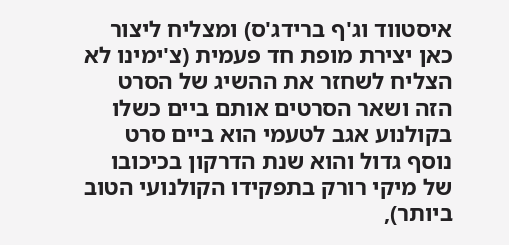איסטווד וג'ף ברידג'ס) ומצליח ליצור כאן יצירת מופת חד פעמית (צ'ימינו לא הצליח לשחזר את ההשיג של הסרט הזה ושאר הסרטים אותם ביים כשלו בקולנוע אגב לטעמי הוא ביים סרט נוסף גדול והוא שנת הדרקון בכיכובו של מיקי רורק בתפקידו הקולנועי הטוב ביותר),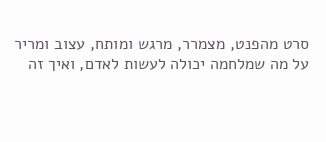סרט מהפנט, מצמרר, מרגש ומותח, עצוב ומריר על מה שמלחמה יכולה לעשות לאדם, ואיך זה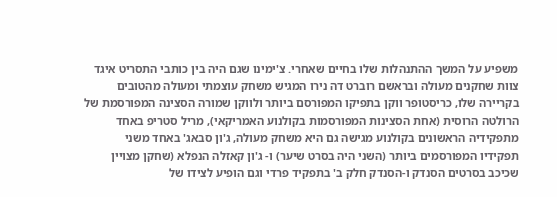משפיע על המשך ההתנהלות שלו בחיים שאחרי. צ'ימינו שגם היה בין כותבי התסריט איגד צוות שחקנים מעולה ובראשם רוברט דה נירו המגיש משחק עוצמתי ומעולה מהטובים בקריירה שלו, כריסטופר ווקן בתפיקו המפורסם ביותר ולווקן שמורה הסצינה המפורסמת של הרולטה הרוסית (אחת הסצינות המפורסמות בקולנוע האמריקאי), מריל סטריפ באחד מתפקידיה הראשונים בקולנוע מגישה גם היא משחק מעולה, ג'ון סבאג' באחד משני תפקידיו המפורסמים ביותר (השני היה בסרט שיער) ו- ג'ון קאזלה הנפלא (שחקן מצויין שכיכב בסרטים הסנדק ו-הסנדק חלק ב' בתפקיד פרדי וגם הופיע לצידו של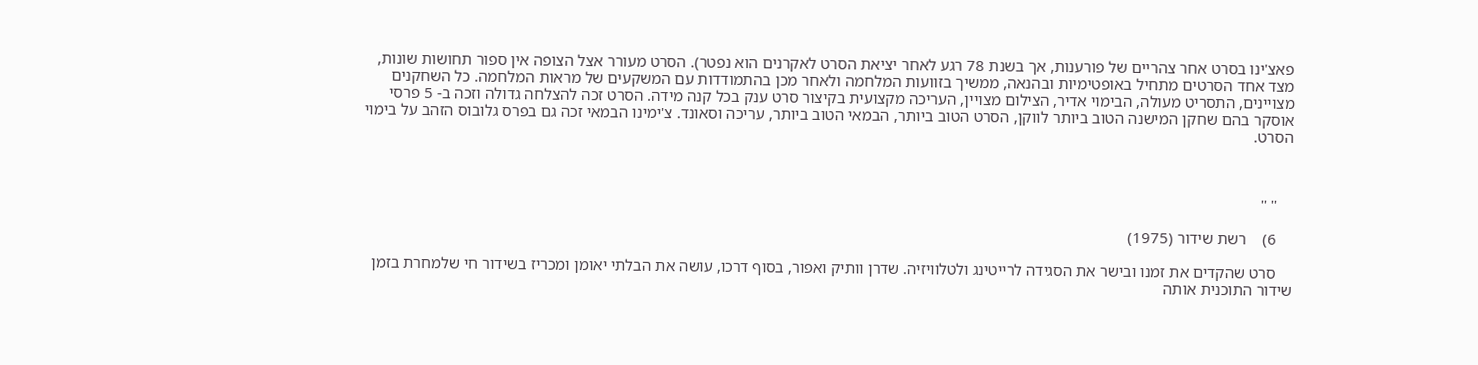פאצ'ינו בסרט אחר צהריים של פורענות, אך בשנת 78 רגע לאחר יציאת הסרט לאקרנים הוא נפטר). הסרט מעורר אצל הצופה אין ספור תחושות שונות, מצד אחד הסרטים מתחיל באופטימיות ובהנאה, ממשיך בזוועות המלחמה ולאחר מכן בהתמודדות עם המשקעים של מראות המלחמה. כל השחקנים מצויינים, התסריט מעולה, הבימוי אדיר, הצילום מצויין, העריכה מקצועית בקיצור סרט ענק בכל קנה מידה. הסרט זכה להצלחה גדולה וזכה ב- 5 פרסי אוסקר בהם שחקן המישנה הטוב ביותר לווקן, הסרט הטוב ביותר, הבמאי הטוב ביותר, עריכה וסאונד. צ'ימינו הבמאי זכה גם בפרס גלובוס הזהב על בימוי הסרט.



    '' ''

    6)    רשת שידור (1975)

    סרט שהקדים את זמנו ובישר את הסגידה לרייטינג ולטלוויזיה. שדרן וותיק ואפור, בסוף דרכו, עושה את הבלתי יאומן ומכריז בשידור חי שלמחרת בזמן שידור התוכנית אותה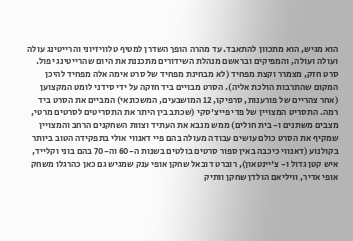הוא מגיש, הוא מתכוון להתאבד. עד מהרה הופך השדרן למטיף טלוויזיוני והרייטינג עולה ועולה ועולה, והמפיקים ובראשם מנהלת השידורים מתכננת את היום שהרייטינג יפול. סרט חזק, מצמרר וקצת מפחיד (לא מבחינת מפחיד של סרט אימה אלה מפחיד להיכן המקום שהתרבות הולכת אליה). הסרט מבויים ביד חזקה על ידי סידני לומט המקצוען (אחר צהריים של פורענות, סרפיקו, 12 המושבעים, המשכונאי) המביים את הסרט ביד רמה. התסריט המצויין של פדי פייצ'סקי (שכתב בין היתר את התסריטים לסרטים מרטי, מצבים משתנים ו- בית חולים) ממש מנבא את העתיד וצוות השחקנים הרחב והמצויין שמקיף את הסרט כולם עושים עבודה מעולה בהם פיי דאנווי אולי בתפקידה הטוב ביותר בקולנוע (דאנווי כיכבה באין ספור סרטים בולטים בשנות ה-60 וה-70 בהם בוני וקלייד, איש קטן גדול ו- צ'יינטאון), רוברט דובאל שחקן אופי ענק שמגיש גם כאן כהרגלו משחק אופי אדיר, וויליאם הולדן שחקן וותיק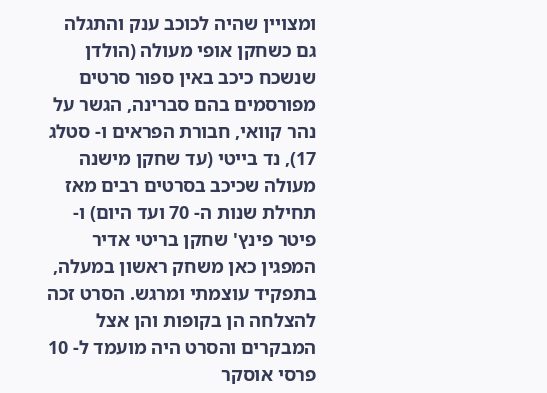ומצויין שהיה לכוכב ענק והתגלה גם כשחקן אופי מעולה (הולדן שנשכח כיכב באין ספור סרטים מפורסמים בהם סברינה, הגשר על נהר קוואי, חבורת הפראים ו- סטלג 17), נד בייטי (עד שחקן מישנה מעולה שכיכב בסרטים רבים מאז תחילת שנות ה- 70 ועד היום) ו- פיטר פינץ' שחקן בריטי אדיר המפגין כאן משחק ראשון במעלה, בתפקיד עוצמתי ומרגש. הסרט זכה להצלחה הן בקופות והן אצל המבקרים והסרט היה מועמד ל- 10 פרסי אוסקר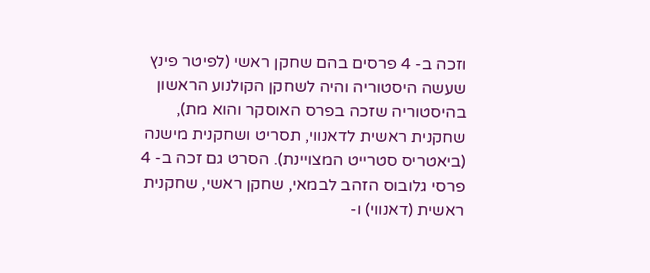וזכה ב- 4 פרסים בהם שחקן ראשי (לפיטר פינץ שעשה היסטוריה והיה לשחקן הקולנוע הראשון בהיסטוריה שזכה בפרס האוסקר והוא מת), שחקנית ראשית לדאנווי, תסריט ושחקנית מישנה (ביאטריס סטרייט המצויינת). הסרט גם זכה ב- 4 פרסי גלובוס הזהב לבמאי, שחקן ראשי, שחקנית ראשית (דאנווי) ו-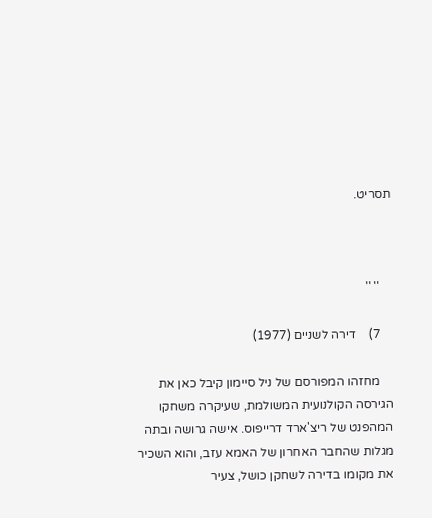תסריט.



    '' ''

    7)    דירה לשניים (1977)

    מחזהו המפורסם של ניל סיימון קיבל כאן את הגירסה הקולנועית המשולמת, שעיקרה משחקו המהפנט של ריצ'ארד דרייפוס. אישה גרושה ובתה מגלות שהחבר האחרון של האמא עזב, והוא השכיר את מקומו בדירה לשחקן כושל, צעיר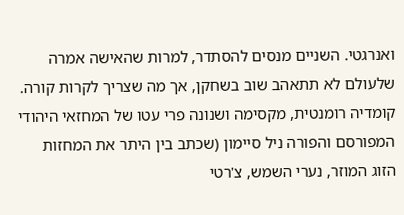ואנרגטי. השניים מנסים להסתדר, למרות שהאישה אמרה שלעולם לא תתאהב שוב בשחקן, אך מה שצריך לקרות קורה. קומדיה רומנטית, מקסימה ושנונה פרי עטו של המחזאי היהודי המפורסם והפורה ניל סיימון (שכתב בין היתר את המחזות הזוג המוזר, נערי השמש, צ'רטי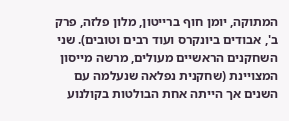המתוקה, יומן חוף ברייטון, מלון פלזה, פרק ב', אבודים ביונקרס ועוד רבים וטובים). שני השחקנים הראשיים מעולים, מרשה מייסון המצויינת (שחקנית נפלאה שנעלמה עם השנים אך הייתה אחת הבולטות בקולנוע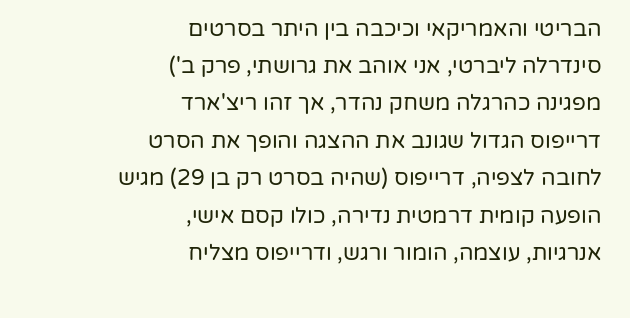הבריטי והאמריקאי וכיכבה בין היתר בסרטים סינדרלה ליברטי, אני אוהב את גרושתי, פרק ב') מפגינה כהרגלה משחק נהדר, אך זהו ריצ'ארד דרייפוס הגדול שגונב את ההצגה והופך את הסרט לחובה לצפיה, דרייפוס (שהיה בסרט רק בן 29) מגיש הופעה קומית דרמטית נדירה, כולו קסם אישי, אנרגיות, עוצמה, הומור ורגש, ודרייפוס מצליח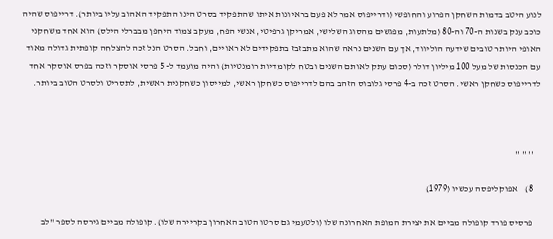לנוע היטב בדמות השחקן הפרוע והחופשי (ודרייפוס אמר לא פעם בראיונות איתו שהתפקיד בסרט הינו התפקיד האהוב עליו ביותר). דרייפוס שהיה כוכב ענק בשנות ה-70 וה-80 (מלתעות, מפגשים מהסוג השלישי, אמריקן גרפיטי, אנשי הפח, מעקב צמוד היחפן מבברלי הילס) הוא אחד משחקני האופי היותר טובים שידעה הוליווד, אך עם השנים נראה שהוא מתבזבז בתפקידים לא ראויים, וחבל. הסרט הנל זכה להצלחה קופתית גדולה מאוד עם הכנסות של מעל 100 מיליון דולר (סכום עתק לאותם השנים ובטח לקומדיות רומנטיות) והיה מועמד ל- 5 פרסי אוסקר וזכה בפרס אוסקר אחד לדרייפוס כשחקן ראשי. הסרט זכה ב-4 פרסי גלובוס הזהב בהם לדרייפוס כשחקן ראשי, למייסון כשחקנית ראשית, לתסריט ולסרט הטוב ביותר.



    '' '' ''

    8)    אפוקליפסה עכשיו (1979)

    פרסיס פורד קופולה מביים את יצירת המופת האחרונה שלו (ולטעמי גם סרטו הטוב האחרון בקריירה שלו). קופולה מביים גירסה לספר "לב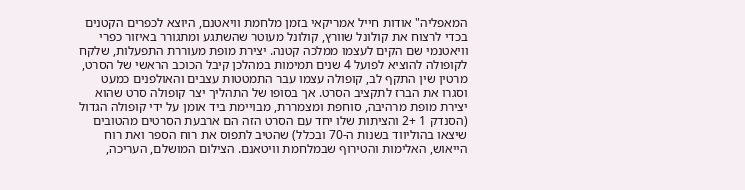המאפליה" אודות חייל אמריקאי בזמן מלחמת וויאטנם, היוצא לכפרים הקטנים בכדי לרצוח את קולונל שוורץ, קולונל מעוטר שהשתגע ומתגורר באיזור כפרי וויאטנמי שם הקים לעצמו ממלכה קטנה. יצירת מופת מעוררת התפעלות, שלקח לקופולה להוציא לפועל 4 שנים תמימות במהלכן קיבל הכוכב הראשי של הסרט, מרטין שין התקף לב, קופולה עצמו עבר התמטטות עצבים והאולפנים כמעט וסגרו את הברז לתקציב הסרט. אך בסופו של התהליך יצר קופולה סרט שהוא יצירת מופת מרהיבה, סוחפת ומצמררת, מבויימת ביד אומן על ידי קופולה הגדול (הסנדק 1 +2 והציתות שלו יחד עם הסרט הזה הם ארבעת הסרטים מהטובים שיצאו בהוליווד בשנות ה-70 ובכלל) שהטיב לתפוס את רוח הספר ואת רוח הייאוש, האלימות והטירוף שבמלחמת וויטאנם. הצילום המושלם, העריכה,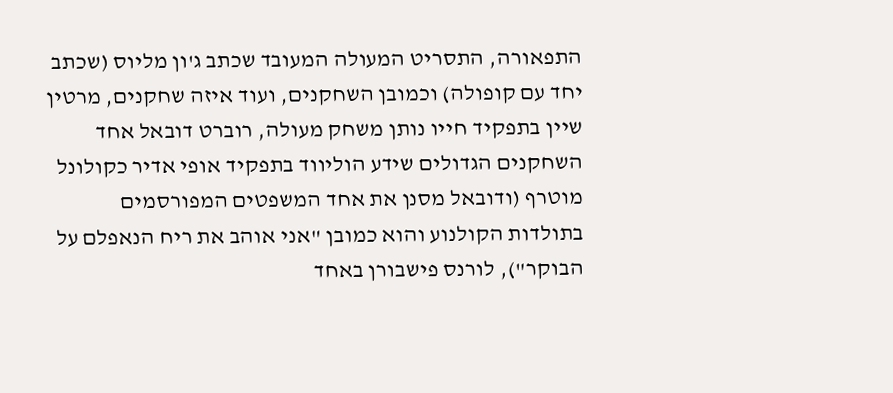התפאורה, התסריט המעולה המעובד שכתב ג'ון מליוס (שכתב יחד עם קופולה) וכמובן השחקנים, ועוד איזה שחקנים, מרטין שיין בתפקיד חייו נותן משחק מעולה, רוברט דובאל אחד השחקנים הגדולים שידע הוליווד בתפקיד אופי אדיר כקולונל מוטרף (ודובאל מסנן את אחד המשפטים המפורסמים בתולדות הקולנוע והוא כמובן "אני אוהב את ריח הנאפלם על הבוקר"), לורנס פישבורן באחד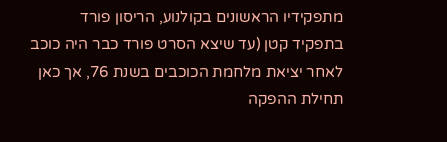מתפקידיו הראשונים בקולנוע, הריסון פורד בתפקיד קטן (עד שיצא הסרט פורד כבר היה כוכב לאחר יציאת מלחמת הכוכבים בשנת 76, אך כאן תחילת ההפקה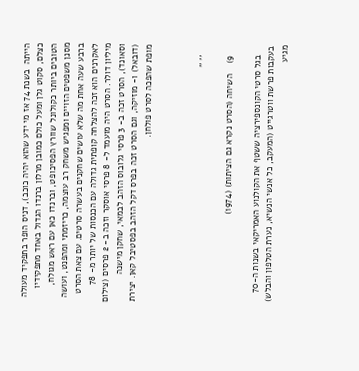הייתה  בשנת 74 אז מי ידע שהוא יהיה כוכב), דניס הופר בתפקיד מעולה כצלם, סקוט גלן ומעל כולם כמובן מרלון ברנדו הגדול באחד מתפקידיו הטובים ביותר כקולונל שוורץ הפסיכופט, וברנדו כאן עם ראש מגולח, מסנן משפטים הזויים ומפגיש משחק רב עוצמה, כריזמתי ומהפנט, ועושה ברבע שעה אחת מה שלא עושים שחקנים בעשרה סרטים. עם צאת הסרט לאקרנים הוא זכה להצלחה קופתית גדולה עם הכנסות של יותר מ- 78 מיליון דולר. הסרט היה מועמד ל- 8 פרסי אוסקר וזכה ב- 2 פרסים (צילום וסאונד), הסרט זכה ב- 3 פרסי גלובוס הזהב לבמאי, שחקן מישנה (דובאל) ו- מוזיקה, וגם הסרט זכה בפרס דקל הזהב בפסטיבל קאן. יצירת מופת שהפכה לסרט פולחן.



    '' ''

    9)    השיחה (הסרט נקרא גם הציתות) (1974)

    בגל סרטי הקונספירציה ששטף את הקולנוע האמריקאי בשנות ה-70 בעקבות פרשת ווטרגייט (המעקב, כל אנשי הנשיא, נערת הטלפון והבלש) מגיע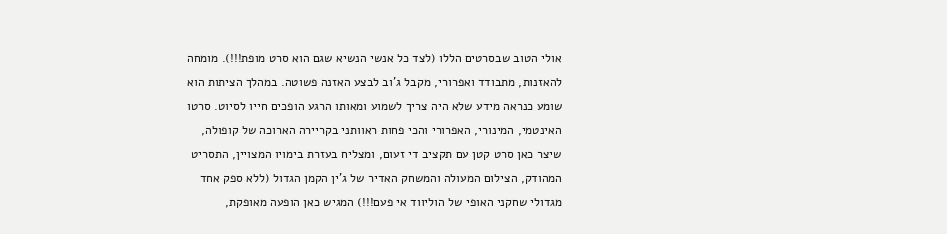אולי הטוב שבסרטים הללו (לצד כל אנשי הנשיא שגם הוא סרט מופת!!!). מומחה להאזנות, מתבודד ואפרורי, מקבל ג'וב לבצע האזנה פשוטה. במהלך הציתות הוא שומע כנראה מידע שלא היה צריך לשמוע ומאותו הרגע הופכים חייו לסיוט. סרטו האינטמי, המינורי, האפרורי והכי פחות ראוותני בקריירה הארוכה של קופולה, שיצר כאן סרט קטן עם תקציב די זעום, ומצליח בעזרת בימויו המצויין, התסריט המהודק, הצילום המעולה והמשחק האדיר של ג'ין הקמן הגדול (ללא ספק אחד מגדולי שחקני האופי של הוליווד אי פעם!!!) המגיש כאן הופעה מאופקת,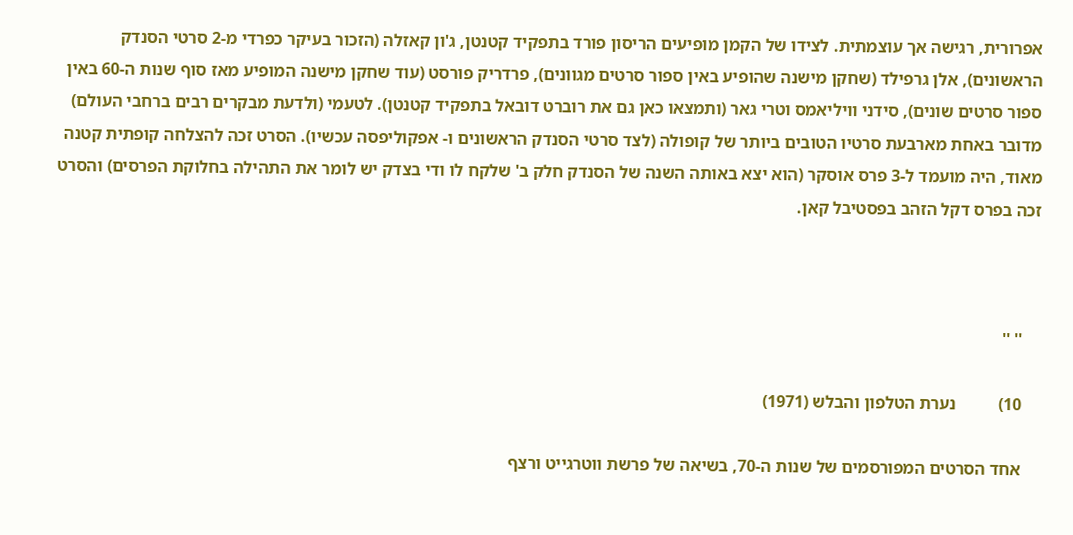אפרורית, רגישה אך עוצמתית. לצידו של הקמן מופיעים הריסון פורד בתפקיד קטנטן, ג'ון קאזלה (הזכור בעיקר כפרדי מ-2 סרטי הסנדק הראשונים), אלן גרפילד (שחקן מישנה שהופיע באין ספור סרטים מגוונים), פרדריק פורסט (עוד שחקן מישנה המופיע מאז סוף שנות ה-60 באין ספור סרטים שונים), סידני וויליאמס וטרי גאר (ותמצאו כאן גם את רוברט דובאל בתפקיד קטנטן). לטעמי (ולדעת מבקרים רבים ברחבי העולם) מדובר באחת מארבעת סרטיו הטובים ביותר של קופולה (לצד סרטי הסנדק הראשונים ו- אפקוליפסה עכשיו). הסרט זכה להצלחה קופתית קטנה מאוד, היה מועמד ל-3 פרס אוסקר (הוא יצא באותה השנה של הסנדק חלק ב' שלקח לו ודי בצדק יש לומר את התהילה בחלוקת הפרסים) והסרט זכה בפרס דקל הזהב בפסטיבל קאן.



    '' ''

    10)          נערת הטלפון והבלש (1971)

    אחד הסרטים המפורסמים של שנות ה-70, בשיאה של פרשת ווטרגייט ורצף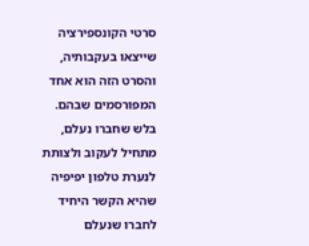סרטי הקונספירציה שייצאו בעקבותיה, והסרט הזה הוא אחד המפורסמים שבהם. בלש שחברו נעלם, מתחיל לעקוב ולצותת לנערת טלפון יפיפיה שהיא הקשר היחיד לחברו שנעלם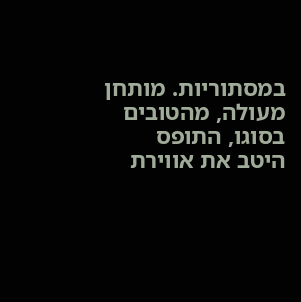במסתוריות. מותחן מעולה, מהטובים בסוגו, התופס היטב את אווירת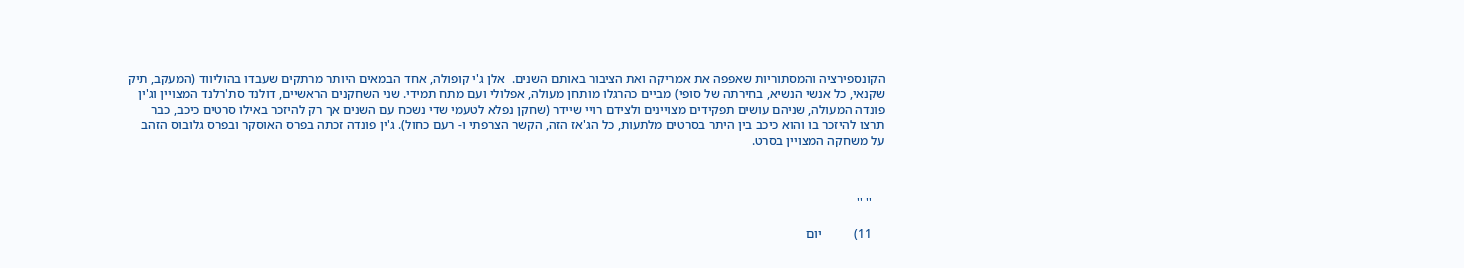הקונספירציה והמסתוריות שאפפה את אמריקה ואת הציבור באותם השנים.  אלן ג'י קופולה, אחד הבמאים היותר מרתקים שעבדו בהוליווד (המעקב, תיק שקנאי, כל אנשי הנשיא, בחירתה של סופי) מביים כהרגלו מותחן מעולה, אפלולי ועם מתח תמידי. שני השחקנים הראשיים, דולנד סת'רלנד המצויין וג'ין פונדה המעולה, שניהם עושים תפקידים מצויינים ולצידם רויי שיידר (שחקן נפלא לטעמי שדי נשכח עם השנים אך רק להיזכר באילו סרטים כיכב, כבר תרצו להיזכר בו והוא כיכב בין היתר בסרטים מלתעות, כל הג'אז הזה, הקשר הצרפתי ו- רעם כחול). ג'ין פונדה זכתה בפרס האוסקר ובפרס גלובוס הזהב על משחקה המצויין בסרט.



    '' ''

    11)          יום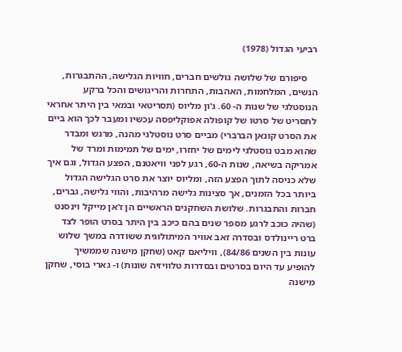רביעי הגדול (1978)

    סיפורם של שלושה גולשים חברים, חוויות הגלישה, ההתבגרות, הנשים, המלחמות, האהבות, התחרות והריגושים והכל ברקע הנוסטלגי של שנות ה- 60. ג'ון מליוס (תסריטאי ובמאי בין היתר אחראי לתסריט של סרטו של קופולה אפוקליפסה עכשיו ומעבר לכך הוא ביים את הסרט קונאן הברברי) מביים סרט נוסטלגי מהנה, מרגש ומבדר שהוא מבט נוסטלגי לימים של יחזרו, ימים של תמימות ומרד של אמריקה בשיאה, שנות ה-60, רגע לפני וויאטנם, הפצע הגדול, וגם איך שלא כניסה לתוך הפצע הזה, ומליוס יוצר את סרט הגלישה הגדול ביותר בכל הזמנים, אך סצינות גלישה מרהיבות, והווי גלישה, גברים, חברות והתבגרות. שלושת השחקנים הראשיים הן ז'אן מייקל וינסנט (שהיה כוכב לרגע מספר שנים בהם כיכב בין היתר בסרט הופר לצד ברט ריינולדס ובסדרה זאב אוויר המיתולוגית ששודרה במשך שלוש עונות בין השנים 84/86), וויליאם קאט (שחקן מישנה שממשיך להופיע עד היום בסרטים ובסדרות טלוויזיה שונות) ו- גארי בוסי, שחקן מישנה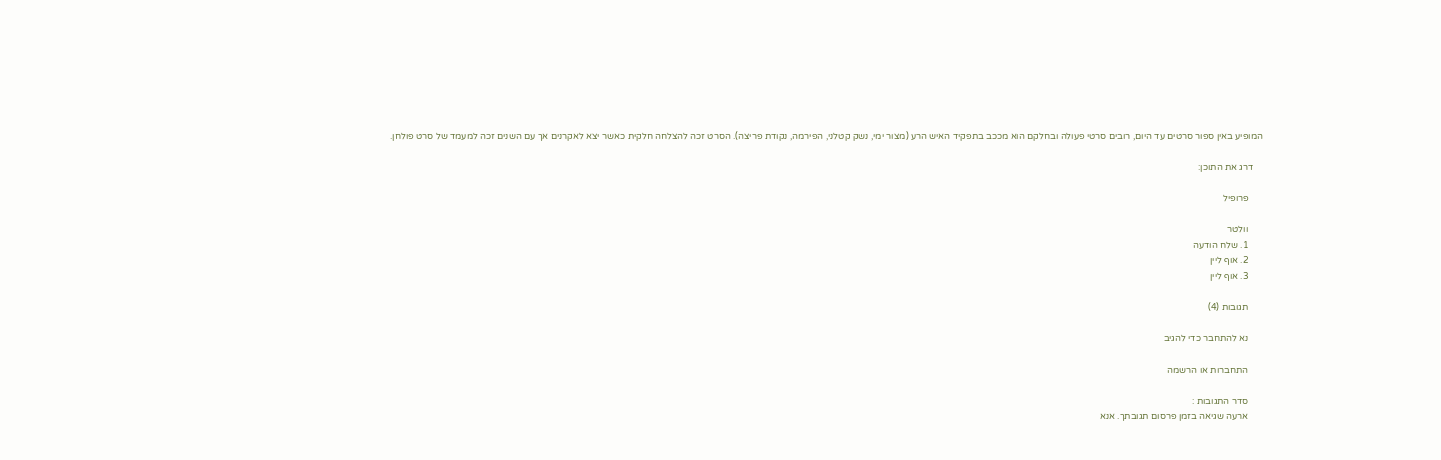המופיע באין ספור סרטים עד היום, רובים סרטי פעולה ובחלקם הוא מככב בתפקיד האיש הרע (מצור ימי, נשק קטלני, הפירמה, נקודת פריצה). הסרט זכה להצלחה חלקית כאשר יצא לאקרנים אך עם השנים זכה למעמד של סרט פולחן.

    דרג את התוכן:

      פרופיל

      וולטר
      1. שלח הודעה
      2. אוף ליין
      3. אוף ליין

      תגובות (4)

      נא להתחבר כדי להגיב

      התחברות או הרשמה

      סדר התגובות :
      ארעה שגיאה בזמן פרסום תגובתך. אנא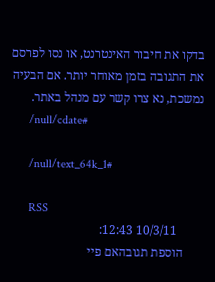בדקו את חיבור האינטרנט, או נסו לפרסם את התגובה בזמן מאוחר יותר. אם הבעיה נמשכת, נא צרו קשר עם מנהל באתר.
      /null/cdate#

      /null/text_64k_1#

      RSS
        10/3/11 12:43:
      הוספת תגובהאם פיי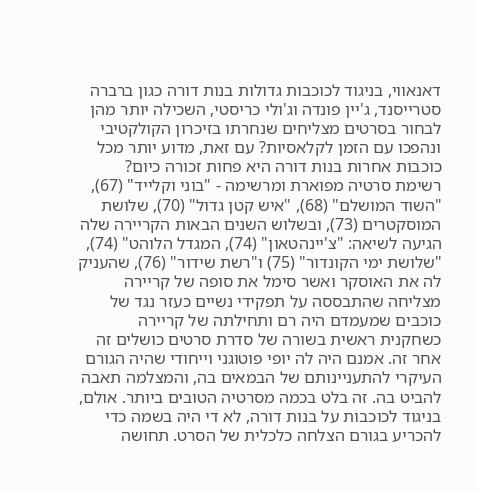דאנאווי, בניגוד לכוכבות גדולות בנות דורה כגון ברברה סטרייסנד, ג'יין פונדה וג'ולי כריסטי, השכילה יותר מהן לבחור בסרטים מצליחים שנחרתו בזיכרון הקולקטיבי ונהפכו עם הזמן לקלאסיות? עם זאת, מדוע יותר מכל כוכבות אחרות בנות דורה היא פחות זכורה כיום? רשימת סרטיה מפוארת ומרשימה - "בוני וקלייד" (67), "השוד המושלם" (68), "איש קטן גדול" (70), שלושת המוסקטרים (73), ובשלוש השנים הבאות הקריירה שלה הגיעה לשיאה: "צ'יינהטאון" (74), המגדל הלוהט" (74), "שלושת ימי הקונדור" (75) ו"רשת שידור" (76), שהעניק לה את האוסקר ואשר סימל את סופה של קריירה מצליחה שהתבססה על תפקידי נשיים כעזר נגד של כוכבים שמעמדם היה רם ותחילתה של קריירה כשחקנית ראשית בשורה של סדרת סרטים כושלים זה אחר זה. אמנם היה לה יופי פוטוגני וייחודי שהיה הגורם העיקרי להתעניינותם של הבמאים בה, והמצלמה תאבה להביט בה. זה בלט בכמה מסרטיה הטובים ביותר. אולם, בניגוד לכוכבות על בנות דורה, לא די היה בשמה כדי להכריע בגורם הצלחה כלכלית של הסרט. תחושה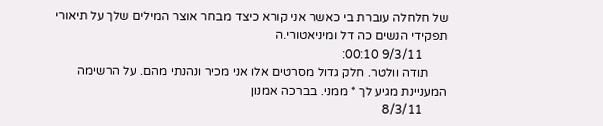של חלחלה עוברת בי כאשר אני קורא כיצד מבחר אוצר המילים שלך על תיאורי תפקידי הנשים כה דל ומיניאטורי.ה
        9/3/11 00:10:
      תודה וולטר. חלק גדול מסרטים אלו אני מכיר ונהנתי מהם. על הרשימה המעניינת מגיע לך * ממני. בברכה אמנון
        8/3/11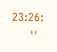23:26:
      ''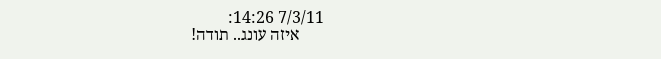7/3/11 14:26:
      איזה עונג.. תודה!